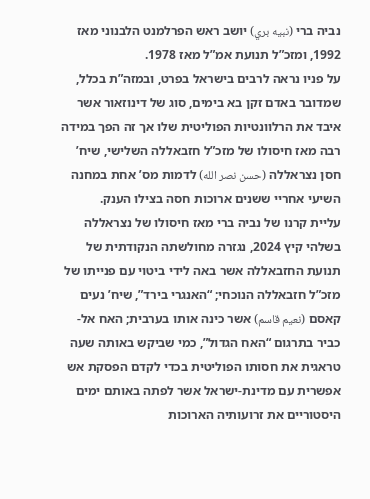נביה ברי (نبيه بري) יושב ראש הפרלמנט הלבנוני מאז 1992, ומזכ”ל תנועת אמ”ל מאז 1978.
על פניו נראה לרבים בישראל בפרט, ובמזה”ת בכלל, שמדובר באדם זקן בא בימים, סוג של דינוזאור אשר איבד את הרלוונטיות הפוליטית שלו אך זה הפך במידה רבה מאז חיסולו של מזכ”ל חזבאללה השלישי, שיח’ חסן נצראללה (حسن نصر الله) לדמות מס’ אחת במחנה השיעי אחריי ששנים ארוכות חסה בצילו הענק.
עליית קרנו של נביה ברי מאז חיסולו של נצראללה בשלהי קיץ 2024, נגזרה מחולשתה הנקודתית של תנועת החזבאללה אשר באה לידי ביטוי עם פנייתו של מזכ”ל חזבאללה הנוכחי; “האנגרי בירד”, שיח’ נעים קאסם (نعيم قاسم) אשר כינה אותו בערבית; האח אל-כביר בתרגום “האח הגדול”, כמי שביקש באותה שעה טראגית את חסותו הפוליטית בכדי לקדם הפסקת אש אפשרית עם מדינת-ישראל אשר לפתה באותם ימים היסטוריים את זרועותיה הארוכות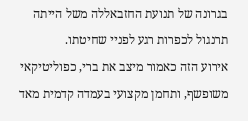בגרונה של תנועת החזבאללה משל הייתה תרנגול לכפרות רגע לפניי שחיטתו.
אירוע הזה כאמור מיצב את ברי, כפוליטיקאי משופשף, ותחמן מקצועי בעמדה קדמית מאד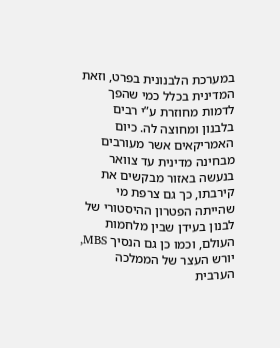במערכת הלבנונית בפרט, וזאת המדינית בכלל כמי שהפך לדמות מחוזרת ע”י רבים בלבנון ומחוצה לה. כיום האמריקאים אשר מעורבים מבחינה מדינית עד צוואר בנעשה באזור מבקשים את קירבתו, כך גם צרפת מי שהייתה הפטרון ההיסטורי של לבנון בעידן שבין מלחמות העולם, וכמו כן גם הנסיך MBS, יורש העצר של הממלכה הערבית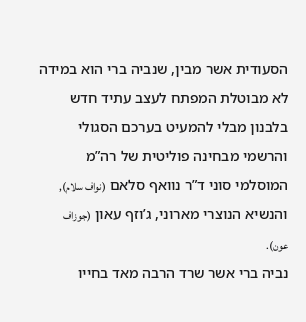הסעודית אשר מבין, שנביה ברי הוא במידה לא מבוטלת המפתח לעצב עתיד חדש בלבנון מבלי להמעיט בערכם הסגולי והרשמי מבחינה פוליטית של רה”מ המוסלמי סוני ד”ר נוואף סלאם (نواف سلام), והנשיא הנוצרי מארוני, ג’וזף עאון (جوزاف عون).
נביה ברי אשר שרד הרבה מאד בחייו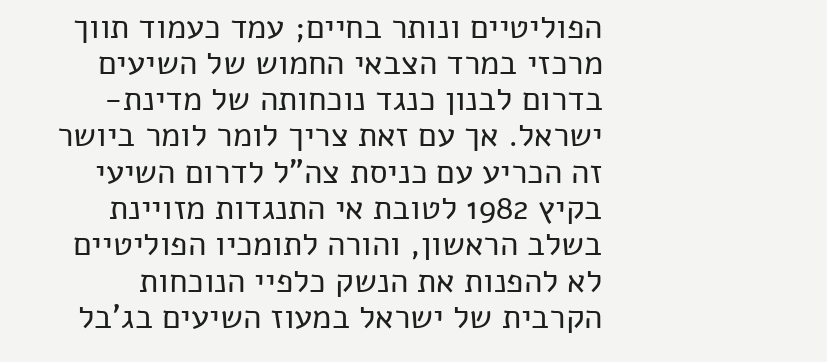הפוליטיים ונותר בחיים; עמד כעמוד תווך מרכזי במרד הצבאי החמוש של השיעים בדרום לבנון כנגד נוכחותה של מדינת-ישראל. אך עם זאת צריך לומר לומר ביושר זה הכריע עם כניסת צה”ל לדרום השיעי בקיץ 1982 לטובת אי התנגדות מזויינת בשלב הראשון, והורה לתומכיו הפוליטיים לא להפנות את הנשק כלפיי הנוכחות הקרבית של ישראל במעוז השיעים בג’בל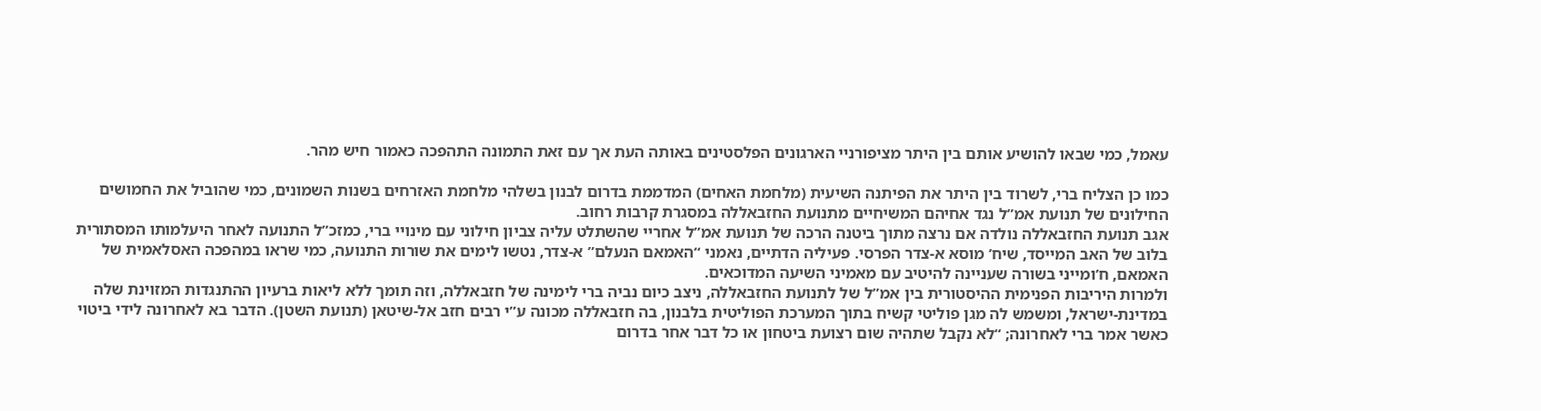עאמל, כמי שבאו להושיע אותם בין היתר מציפורניי הארגונים הפלסטינים באותה העת אך עם זאת התמונה התהפכה כאמור חיש מהר.

כמו כן הצליח ברי, לשרוד בין היתר את הפיתנה השיעית (מלחמת האחים) המדממת בדרום לבנון בשלהי מלחמת האזרחים בשנות השמונים, כמי שהוביל את החמושים החילונים של תנועת אמ”ל נגד אחיהם המשיחיים מתנועת החזבאללה במסגרת קרבות רחוב.
אגב תנועת החזבאללה נולדה אם נרצה מתוך ביטנה הרכה של תנועת אמ”ל אחריי שהשתלט עליה צביון חילוני עם מינויי ברי, כמזכ”ל התנועה לאחר היעלמותו המסתורית בלוב של האב המייסד, שיח’ מוסא א-צדר הפרסי. פעיליה הדתיים, נאמני “האמאם הנעלם” א-צדר, נטשו לימים את שורות התנועה, כמי שראו במהפכה האסלאמית של האמאם, ח’ומייני בשורה שעניינה להיטיב עם מאמיני השיעה המדוכאים.
ולמרות היריבות הפנימית ההיסטורית בין אמ”ל של לתנועת החזבאללה, ניצב כיום נביה ברי לימינה של חזבאללה, וזה תומך ללא ליאות ברעיון ההתנגדות המזוינת שלה במדינת-ישראל, ומשמש לה מגן פוליטי קשיח בתוך המערכת הפוליטית בלבנון, בה חזבאללה מכונה ע”י רבים חזב אל-שיטאן (תנועת השטן). הדבר בא לאחרונה לידי ביטוי כאשר אמר ברי לאחרונה; “לא נקבל שתהיה שום רצועת ביטחון או כל דבר אחר בדרום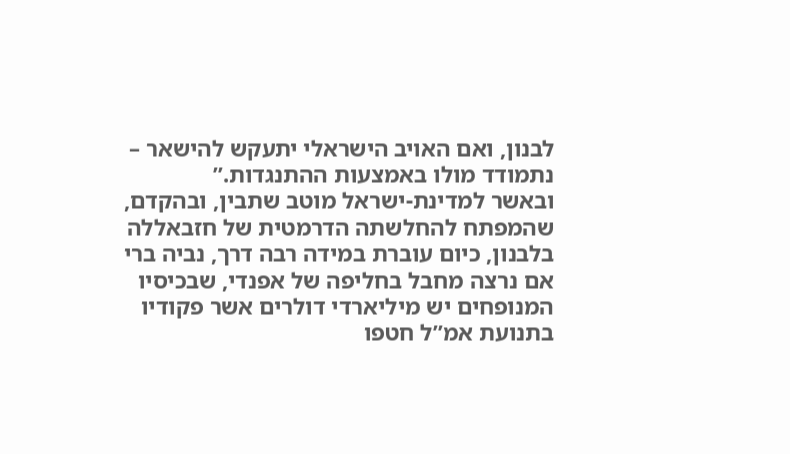לבנון, ואם האויב הישראלי יתעקש להישאר – נתמודד מולו באמצעות ההתנגדות.”
ובאשר למדינת-ישראל מוטב שתבין, ובהקדם, שהמפתח להחלשתה הדרמטית של חזבאללה בלבנון, כיום עוברת במידה רבה דרך, נביה ברי אם נרצה מחבל בחליפה של אפנדי, שבכיסיו המנופחים יש מיליארדי דולרים אשר פקודיו בתנועת אמ”ל חטפו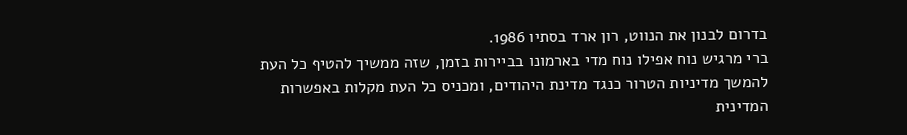בדרום לבנון את הנווט, רון ארד בסתיו 1986.
ברי מרגיש נוח אפילו נוח מדי בארמונו בביירות בזמן, שזה ממשיך להטיף כל העת להמשך מדיניות הטרור כנגד מדינת היהודים, ומכניס כל העת מקלות באפשרות המדינית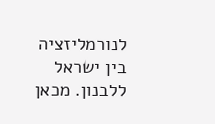לנורמליזציה בין ישראל ללבנון. מכאן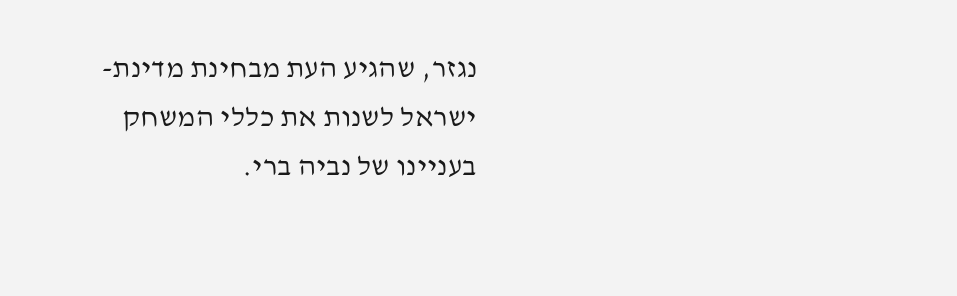נגזר, שהגיע העת מבחינת מדינת-ישראל לשנות את כללי המשחק בעניינו של נביה ברי.